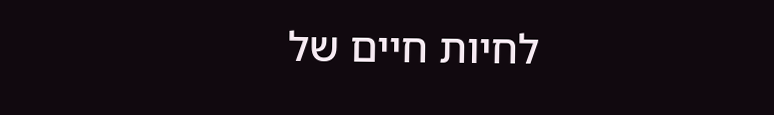לחיות חיים של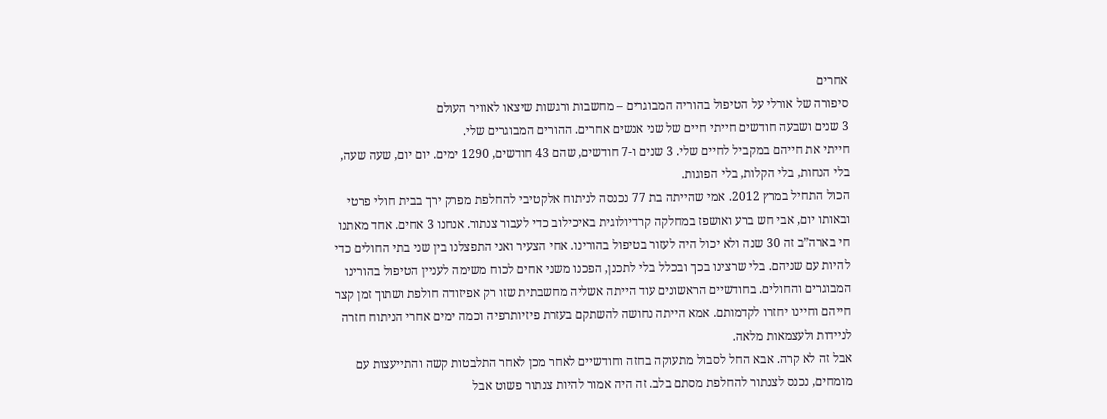אחרים
סיפורה של אורלי על הטיפול בהוריה המבוגרים – מחשבות ורגשות שיצאו לאוויר העולם
3 שנים ושבעה חודשים חייתי חיים של שני אנשים אחרים. ההורים המבוגרים שלי.
חייתי את חייהם במקביל לחיים שלי. 3 שנים ו-7 חודשים, שהם 43 חודשים, 1290 ימים. יום יום, שעה שעה, בלי הנחות, בלי הקלות, בלי הפוגות.
הכול התחיל במרץ 2012. אמי שהייתה בת 77 נכנסה לניתוח אלקטיבי להחלפת מפרק ירך בבית חולי פרטי ובאותו יום, אבי חש ברע ואושפז במחלקה קרדיולוגית באיכילוב כדי לעבור צנתור. אנחנו 3 אחים. אחד מאתנו חי בארה”ב זה 30 שנה ולא יכול היה לעזור בטיפול בהורינו. אחי הצעיר ואני התפצלנו בין שני בתי החולים כדי להיות עם שניהם. בלי שרצינו בכך ובכלל בלי לתכנן, הפכנו משני אחים לכוח משימה לעניין הטיפול בהורינו המבוגרים והחולים. בחודשיים הראשונים עוד הייתה אשליה מחשבתית שזו רק אפיזודה חולפת ושתוך זמן קצר חייהם וחיינו יחזרו לקדמותם. אמא הייתה נחושה להשתקם בעזרת פיזיותרפיה וכמה ימים אחרי הניתוח חזרה לניידות ולעצמאות מלאה.
אבל זה לא קרה. אבא החל לסבול מתעוקה בחזה וחודשיים לאחר מכן לאחר התלבטות קשה והתייעצות עם מומחים, נכנס לצנתור להחלפת מסתם בלב. זה היה אמור להיות צנתור פשוט אבל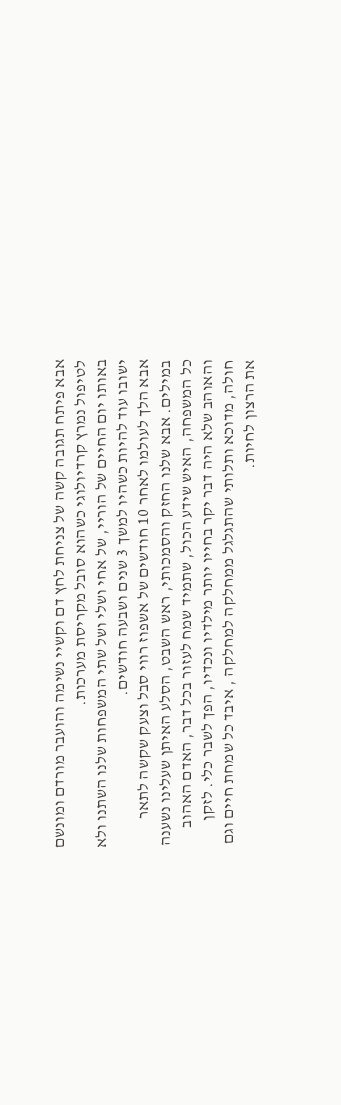אבא פיתח תגובה קשה של צניחת לחץ דם וקשיי נשימה והועבר מורדם ומונשם לטיפול נמרץ קרדיולוגי כשהוא סובל מקריסת מערכות.
באותו יום החיים של הוריי, של אחי ושלי ושל שתי המשפחות שלנו השתנו ולא ישובו עוד להיות כשהיו למשך 3 שנים ושבעה חודשים.
אבא הלך לעולמו לאחר 10 חודשים של אשפוז רווי סבל וצעק שקשה לתאר במילים. אבא שלנו החזק והסמכותי, ראש השבט, הסלע האיתן שעלינו נשענה כל המשפחה, האיש שידע הכול, שתמיד שמח לעזור בכל דבר, האדם האהוב והאוהב שלא היה דבר יקר בחייו יותר מילדיו ונכדיו, הפך לשבר כלי. לזקן חולה, מדוכא ותלותי שהתגלגל ממחלקה למחלקה , איבד כל שמחת חיים וגם את הרצון לחיות.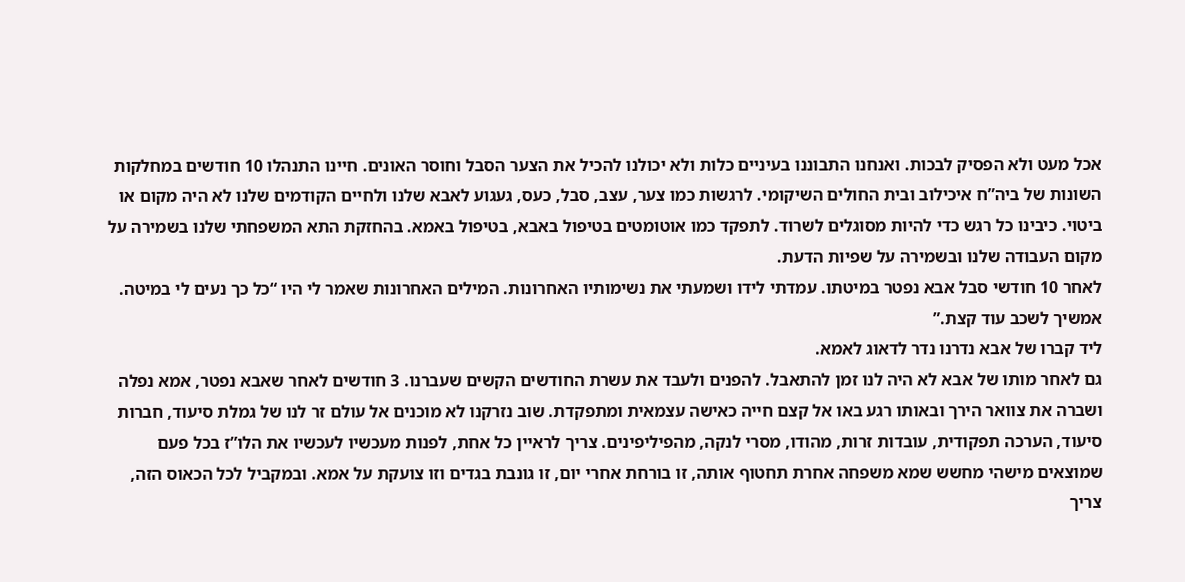אכל מעט ולא הפסיק לבכות. ואנחנו התבוננו בעיניים כלות ולא יכולנו להכיל את הצער הסבל וחוסר האונים. חיינו התנהלו 10 חודשים במחלקות השונות של ביה”ח איכילוב ובית החולים השיקומי. לרגשות כמו צער, עצב, סבל, כעס, געגוע לאבא שלנו ולחיים הקודמים שלנו לא היה מקום או ביטוי. כיבינו כל רגש כדי להיות מסוגלים לשרוד. לתפקד כמו אוטומטים בטיפול באבא, בטיפול באמא. בהחזקת התא המשפחתי שלנו בשמירה על מקום העבודה שלנו ובשמירה על שפיות הדעת.
לאחר 10 חודשי סבל אבא נפטר במיטתו. עמדתי לידו ושמעתי את נשימותיו האחרונות. המילים האחרונות שאמר לי היו “כל כך נעים לי במיטה. אמשיך לשכב עוד קצת.”
ליד קברו של אבא נדרנו נדר לדאוג לאמא.
גם לאחר מותו של אבא לא היה לנו זמן להתאבל. להפנים ולעבד את עשרת החודשים הקשים שעברנו. 3 חודשים לאחר שאבא נפטר, אמא נפלה ושברה את צוואר הירך ובאותו רגע באו אל קצם חייה כאישה עצמאית ומתפקדת. שוב נזרקנו לא מוכנים אל עולם זר לנו של גמלת סיעוד, חברות סיעוד, הערכה תפקודית, עובדות זרות, מהודו, מסרי לנקה, מהפיליפינים. צריך לראיין כל אחת, לפנות מעכשיו לעכשיו את הלו”ז בכל פעם שמוצאים מישהי מחשש שמא משפחה אחרת תחטוף אותה, זו בורחת אחרי יום, זו גונבת בגדים וזו צועקת על אמא. ובמקביל לכל הכאוס הזה, צריך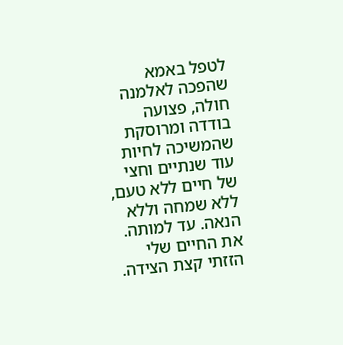לטפל באמא שהפכה לאלמנה חולה, פצועה בודדה ומרוסקת שהמשיכה לחיות עוד שנתיים וחצי של חיים ללא טעם, ללא שמחה וללא הנאה. עד למותה.
את החיים שלי הזזתי קצת הצידה.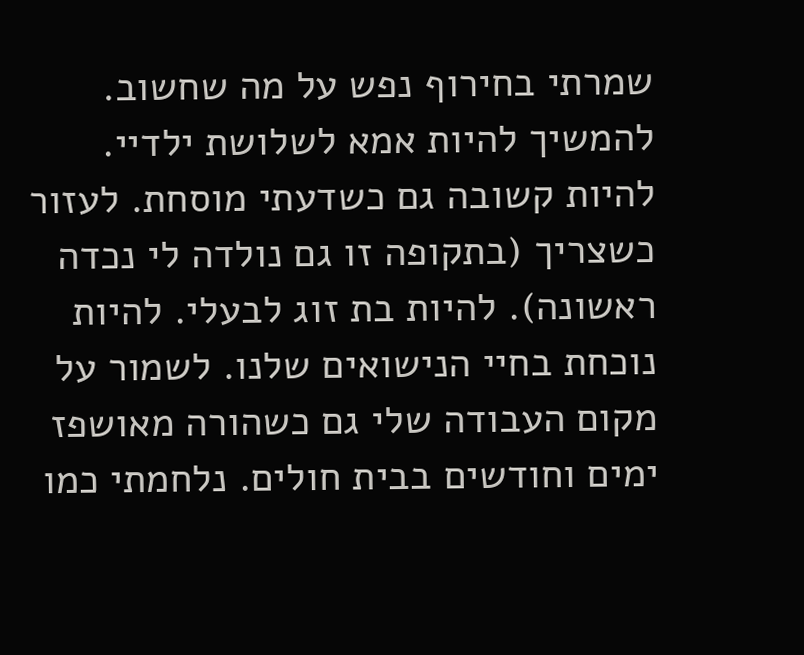שמרתי בחירוף נפש על מה שחשוב. להמשיך להיות אמא לשלושת ילדיי. להיות קשובה גם כשדעתי מוסחת. לעזור כשצריך (בתקופה זו גם נולדה לי נכדה ראשונה). להיות בת זוג לבעלי. להיות נוכחת בחיי הנישואים שלנו. לשמור על מקום העבודה שלי גם כשהורה מאושפז ימים וחודשים בבית חולים. נלחמתי כמו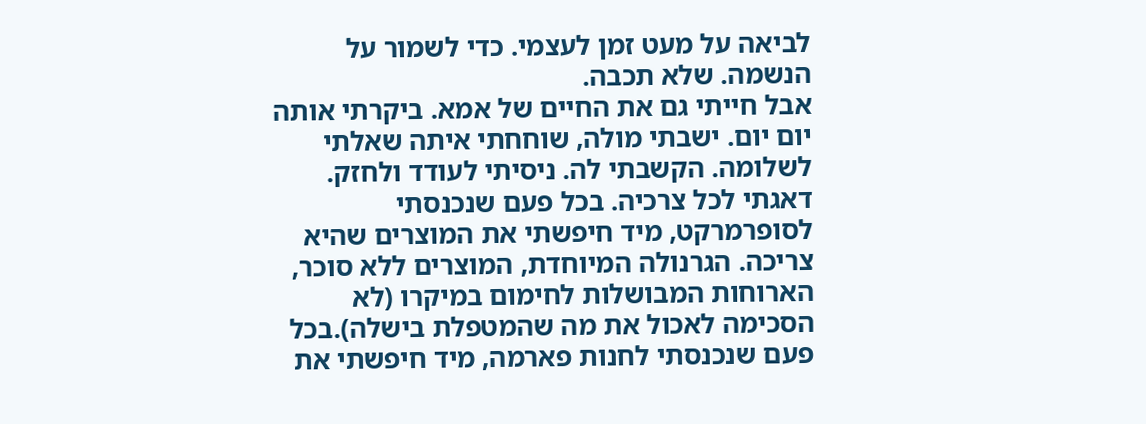לביאה על מעט זמן לעצמי. כדי לשמור על הנשמה. שלא תכבה.
אבל חייתי גם את החיים של אמא. ביקרתי אותה יום יום. ישבתי מולה, שוחחתי איתה שאלתי לשלומה. הקשבתי לה. ניסיתי לעודד ולחזק. דאגתי לכל צרכיה. בכל פעם שנכנסתי לסופרמרקט, מיד חיפשתי את המוצרים שהיא צריכה. הגרנולה המיוחדת, המוצרים ללא סוכר, הארוחות המבושלות לחימום במיקרו (לא הסכימה לאכול את מה שהמטפלת בישלה).בכל פעם שנכנסתי לחנות פארמה, מיד חיפשתי את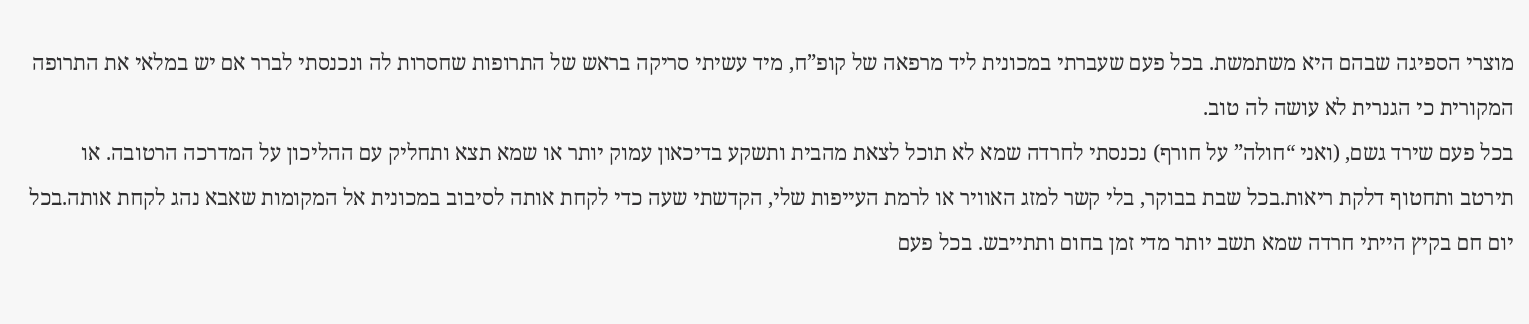מוצרי הספיגה שבהם היא משתמשת. בכל פעם שעברתי במכונית ליד מרפאה של קופ”ח, מיד עשיתי סריקה בראש של התרופות שחסרות לה ונכנסתי לברר אם יש במלאי את התרופה המקורית כי הגנרית לא עושה לה טוב.
בכל פעם שירד גשם, (ואני “חולה” על חורף) נכנסתי לחרדה שמא לא תוכל לצאת מהבית ותשקע בדיכאון עמוק יותר או שמא תצא ותחליק עם ההליכון על המדרכה הרטובה. או תירטב ותחטוף דלקת ריאות.בכל שבת בבוקר, בלי קשר למזג האוויר או לרמת העייפות שלי, הקדשתי שעה כדי לקחת אותה לסיבוב במכונית אל המקומות שאבא נהג לקחת אותה.בכל יום חם בקיץ הייתי חרדה שמא תשב יותר מדי זמן בחום ותתייבש. בכל פעם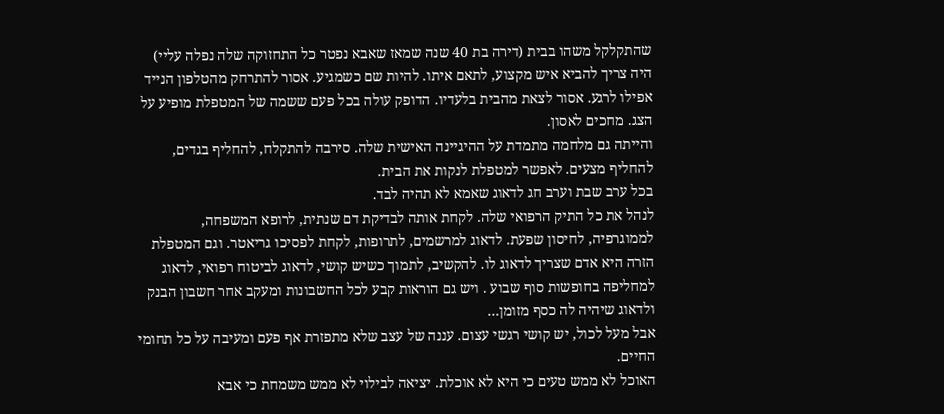שהתקלקל משהו בבית (דירה בת 40 שנה שמאז שאבא נפטר כל התחזוקה שלה נפלה עליי) היה צריך להביא איש מקצוע, לתאם איתו. להיות שם כשמגיע. אסור להתרחק מהטלפון הנייד אפילו לרגע. אסור לצאת מהבית בלעדיו. הדופק עולה בכל פעם ששמה של המטפלת מופיע על הצג. מחכים לאסון.
והייתה גם מלחמה מתמדת על ההיגיינה האישית שלה. סירבה להתקלח, להחליף בגדים, להחליף מצעים. לאפשר למטפלת לנקות את הבית.
בכל ערב שבת וערב חג לדאוג שאמא לא תהיה לבד.
לנהל את כל התיק הרפואי שלה. לקחת אותה לבדיקת דם שנתית, לרופא המשפחה, לממוגרפיה, לחיסון שפעת. לדאוג למרשמים, לתרופות, לקחת לפסיכו גריאטר. וגם המטפלת הזרה היא אדם שצריך לדאוג לו. להקשיב, לתמוך כשיש קושי, לדאוג לביטוח רפואי, לדאוג למחליפה בחופשות סוף שבוע . ויש גם הוראות קבע לכל החשבונות ומעקב אחר חשבון הבנק ולדאוג שיהיה לה כסף מזומן…
אבל מעל לכול, יש קושי רגשי עצום. עננה של עצב שלא מתפזרת אף פעם ומעיבה על כל תחומי החיים.
האוכל לא ממש טעים כי היא לא אוכלת. יציאה לבילוי לא ממש משמחת כי אבא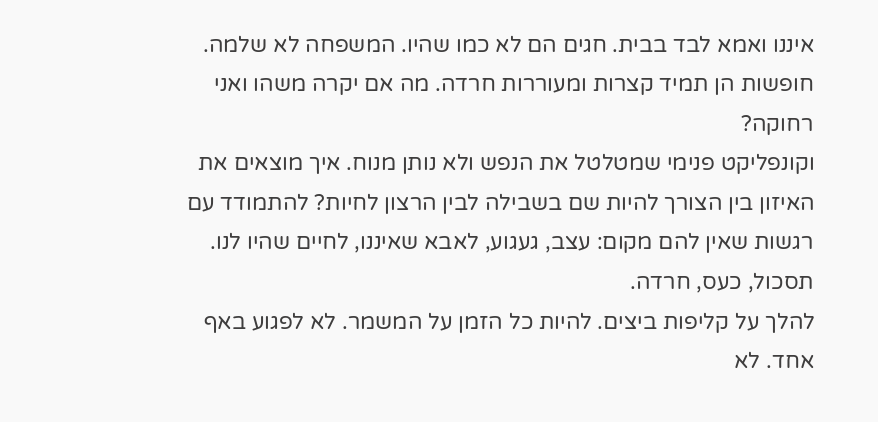איננו ואמא לבד בבית. חגים הם לא כמו שהיו. המשפחה לא שלמה. חופשות הן תמיד קצרות ומעוררות חרדה. מה אם יקרה משהו ואני רחוקה?
וקונפליקט פנימי שמטלטל את הנפש ולא נותן מנוח. איך מוצאים את האיזון בין הצורך להיות שם בשבילה לבין הרצון לחיות? להתמודד עם רגשות שאין להם מקום: עצב, געגוע, לאבא שאיננו, לחיים שהיו לנו. תסכול, כעס, חרדה.
להלך על קליפות ביצים. להיות כל הזמן על המשמר. לא לפגוע באף אחד. לא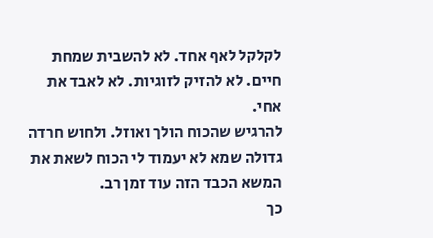לקלקל לאף אחד. לא להשבית שמחת חיים. לא להזיק לזוגיות. לא לאבד את אחי.
להרגיש שהכוח הולך ואוזל. ולחוש חרדה גדולה שמא לא יעמוד לי הכוח לשאת את המשא הכבד הזה עוד זמן רב.
כך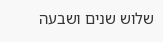שלוש שנים ושבעה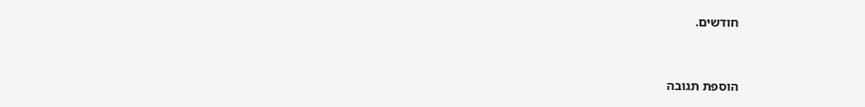חודשים.


הוספת תגובה